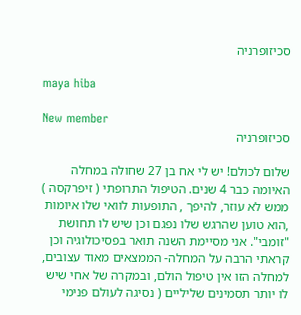סכיזופרניה

maya hiba

New member
סכיזופרניה

שלום לכולם! יש לי אח בן 27 שחולה במחלה האיומה כבר 4 שנים. הטיפול התרופתי ( זיפרקסה ) ממש לא עוזר, להיפך , התופעות לוואי שלו איומות ,הוא טוען שהרגש שלו נפגם וכן שיש לו תחושת "זומבי". אני מסיימת השנה תואר בפסיכולוגיה וכן קראתי הרבה על המחלה- הממצאים מאוד עצובים, למחלה הזו אין טיפול הולם, ובמקרה של אחי שיש לו יותר תסמינים שליליים ( נסיגה לעולם פנימי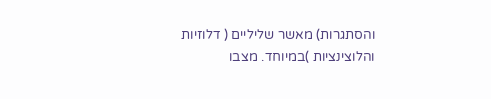והסתגרות) מאשר שליליים ( דלוזיות והלוצינציות )במיוחד. מצבו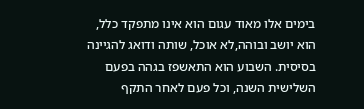בימים אלו מאוד עגום הוא אינו מתפקד כלל, הוא יושב ובוהה,לא אוכל, שותה ודואג להגיינה בסיסית. השבוע הוא התאשפז בגהה בפעם השלישית השנה, וכל פעם לאחר התקף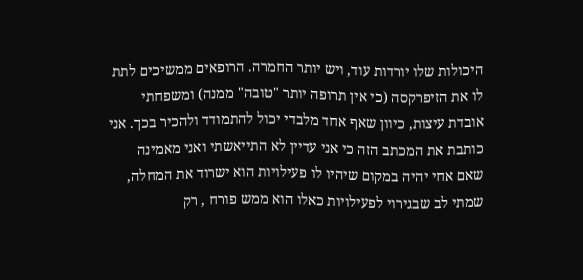היכולות שלו יורדות עוד, ויש יותר החמרה. הרופאים ממשיכים לתת לו את הזיפרקסה (כי אין תרופה יותר "טובה" ממנה) ומשפחתי אובדת עיצות, כיוון שאף אחד מלבדי יכול להתמודד ולהכיר בכך. אני כותבת את המכתב הזה כי אני עדיין לא התייאשתי ואני מאמינה שאם אחי יהיה במקום שיהיו לו פעילויות הוא ישרוד את המחלה, שמתי לב שבגירוי לפעילויות כאלו הוא ממש פורח , רק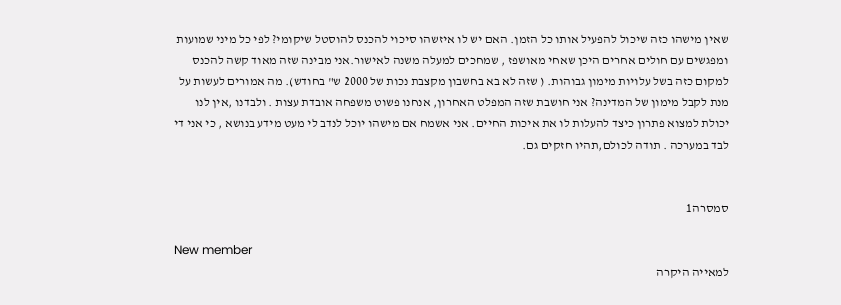שאין מישהו כזה שיכול להפעיל אותו כל הזמן. האם יש לו איזשהו סיכוי להכנס להוסטל שיקומי? לפי כל מיני שמועות ומפגשים עם חולים אחרים היכן שאחי מאושפז , שמחכים למעלה משנה לאישור.אני מבינה שזה מאוד קשה להכנס למקום כזה בשל עלויות מימון גבוהות. ( שזה לא בא בחשבון מקצבת נכות של 2000 ש" בחודש). מה אמורים לעשות על מנת לקבל מימון של המדינה? אני חושבת שזה המפלט האחרון, אנחנו פשוט משפחה אובדת עצות . ולבדנו ,אין לנו יכולת למצוא פתרון כיצד להעלות לו את איכות החיים. אני אשמח אם מישהו יוכל לנדב לי מעט מידע בנושא , כי אני די לבד במערכה . תודה לכולם,תהיו חזקים גם.


סמסרה1

New member
למאייה היקרה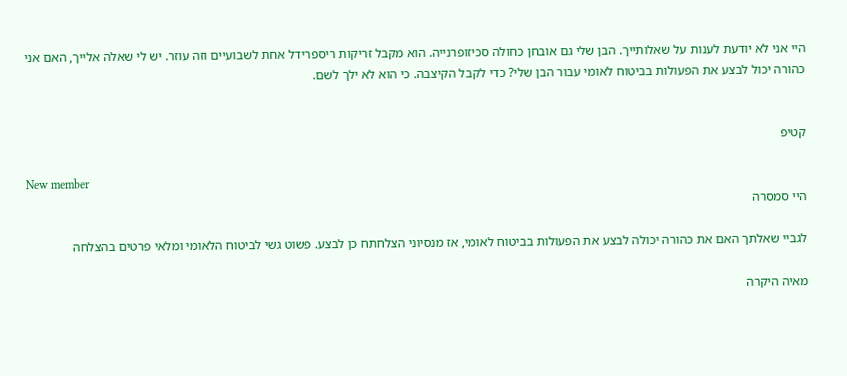היי אני לא יודעת לענות על שאלותייך. הבן שלי גם אובחן כחולה סכיזופרנייה. הוא מקבל זריקות ריספרידל אחת לשבועיים וזה עוזר. יש לי שאלה אלייך, האם אני כהורה יכול לבצע את הפעולות בביטוח לאומי עבור הבן שלי? כדי לקבל הקיצבה. כי הוא לא ילך לשם.


קטיפ

New member
היי סמסרה

לגביי שאלתך האם את כהורה יכולה לבצע את הפעולות בביטוח לאומי, אז מנסיוני הצלחתח כן לבצע. פשוט גשי לביטוח הלאומי ומלאי פרטים בהצלחה

מאיה היקרה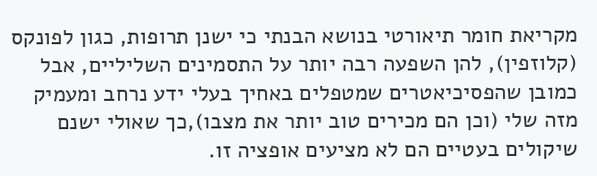מקריאת חומר תיאורטי בנושא הבנתי כי ישנן תרופות, כגון לפונקס (קלוזפין), להן השפעה רבה יותר על התסמינים השליליים, אבל כמובן שהפסיכיאטרים שמטפלים באחיך בעלי ידע נרחב ומעמיק מזה שלי (וכן הם מכירים טוב יותר את מצבו),כך שאולי ישנם שיקולים בעטיים הם לא מציעים אופציה זו.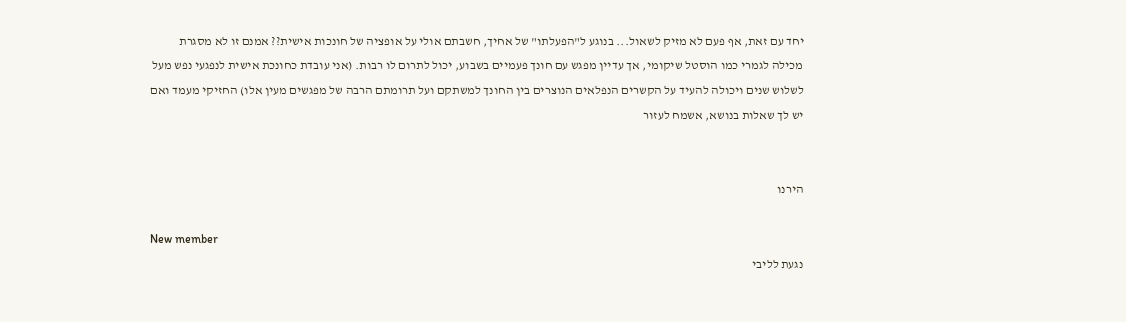יחד עם זאת, אף פעם לא מזיק לשאול... בנוגע ל"הפעלתו" של אחיך, חשבתם אולי על אופציה של חונכות אישית?? אמנם זו לא מסגרת מכילה לגמרי כמו הוסטל שיקומי, אך עדיין מפגש עם חונך פעמיים בשבוע, יכול לתרום לו רבות. (אני עובדת כחונכת אישית לנפגעי נפש מעל לשלוש שנים ויכולה להעיד על הקשרים הנפלאים הנוצרים בין החונך למשתקם ועל תרומתם הרבה של מפגשים מעין אלו) החזיקי מעמד ואם יש לך שאלות בנושא, אשמח לעזור


הירנו

New member
נגעת לליבי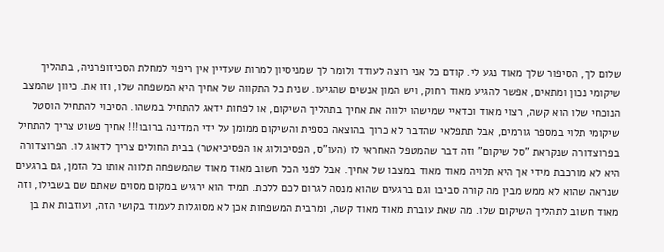שלום לך, הסיפור שלך מאוד נגע לי. קודם כל אני רוצה לעודד ולומר לך שמניסיון למרות שעדיין אין ריפוי למחלת הסכיזופרניה, בתהליך שיקומי נכון ומתאים, אפשר להגיע מאוד רחוק, ויש המון אנשים שהגיעו. שנית כל התקווה של אחיך היא המשפחה שלו, וזו את. כיוון שהמצב הנוכחי שלו הוא קשה, רצוי מאוד וכדאיי שמישהו ילווה את אחיך בתהליך השיקום, או לפחות ידאג להתחיל במשהו. הסיכוי להתחיל הוסטל שיקומי תלוי במספר גורמים, אבל תתפלאי שהדבר לא כרוך בהוצאה כספית והשיקום ממומן על ידי המדינה ברובו!!! אחיך פשוט צריך להתחיל בפרוצדורה שנקראת "סל שיקום" וזה דבר שהמטפל האחראי לו (העו"ס, הפסיכולוג או הפסיכיאטר) בבית החולים צריך לדאוג לו. הפרוצדורה היא לא מורכבת מידי אך היא תלויה מאוד מאוד במצבו של אחיך. אבל לפני הכל חשוב מאוד מאוד שהמשפחה תלווה אותו כל הזמן, גם ברגעים שנראה שהוא לא ממש מבין מה קורה סביבו וגם ברגעים שהוא מנסה לגרום לכם ללכת. תמיד הוא ירגיש במקום מסוים שאתם שם בשבילו, וזה מאוד חשוב לתהליך השיקום שלו. מה שאת עוברת מאוד מאוד קשה, ומרבית המשפחות אכן לא מסוגלות לעמוד בקושי הזה, ועוזבות את בן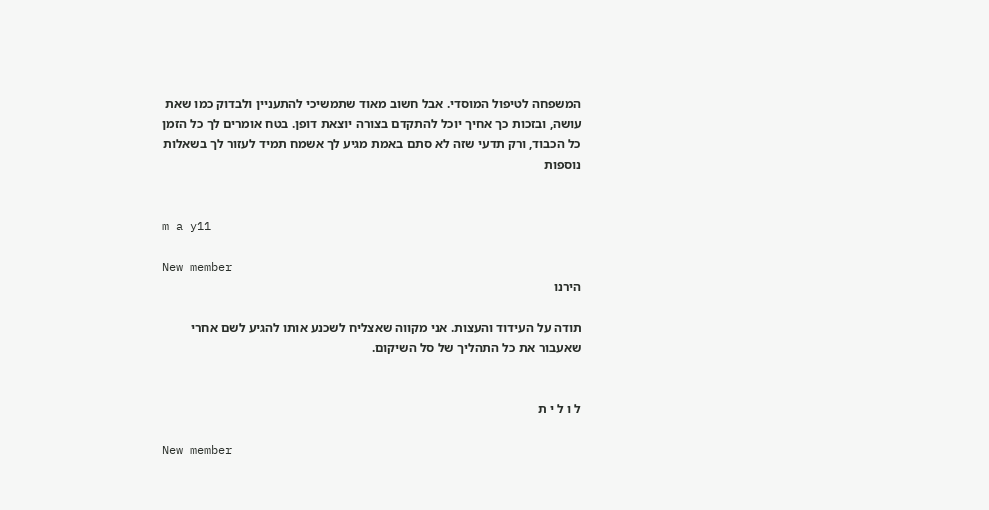המשפחה לטיפול המוסדי. אבל חשוב מאוד שתמשיכי להתעניין ולבדוק כמו שאת עושה, ובזכות כך אחיך יוכל להתקדם בצורה יוצאת דופן. בטח אומרים לך כל הזמן כל הכבוד, ורק תדעי שזה לא סתם באמת מגיע לך אשמח תמיד לעזור לך בשאלות נוספות


m a y11

New member
הירנו

תודה על העידוד והעצות. אני מקווה שאצליח לשכנע אותו להגיע לשם אחרי שאעבור את כל התהליך של סל השיקום.


ל ו ל י ת

New member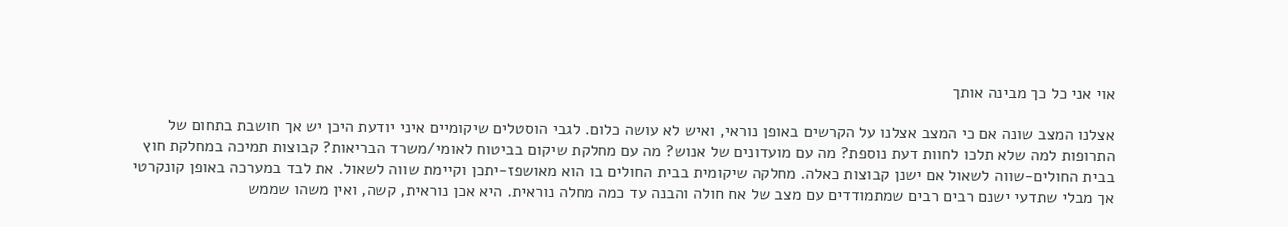אוי אני כל כך מבינה אותך

אצלנו המצב שונה אם כי המצב אצלנו על הקרשים באופן נוראי, ואיש לא עושה כלום. לגבי הוסטלים שיקומיים איני יודעת היכן יש אך חושבת בתחום של התרופות למה שלא תלכו לחוות דעת נוספת? מה עם מועדונים של אנוש? מה עם מחלקת שיקום בביטוח לאומי/משרד הבריאות? קבוצות תמיכה במחלקת חוץ בבית החולים-שווה לשאול אם ישנן קבוצות כאלה. מחלקה שיקומית בבית החולים בו הוא מאושפז-יתכן וקיימת שווה לשאול. את לבד במערכה באופן קונקרטי אך מבלי שתדעי ישנם רבים רבים שמתמודדים עם מצב של אח חולה והבנה עד כמה מחלה נוראית. היא אכן נוראית, קשה, ואין משהו שממש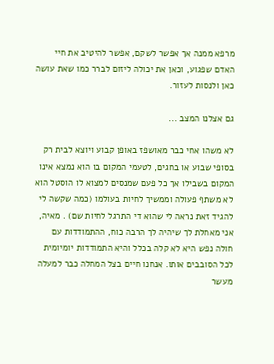מרפא ממנה אך אפשר לשקם, אפשר להיטיב את חיי האדם שפגוע, וכאן את יכולה ליזום לברר כמו שאת עושה כאן ולנסות לעזור.

גם אצלנו המצב ...

לא משהו אחי כבר מאושפז באופן קבוע ויוצא לבית רק בסופי שבוע או בחגים, לטעמי המקום בו הוא נמצא אינו המקום בשבילו אך כל פעם שמנסים למצוא לו הוסטל הוא לא משתף פעולה וממשיך לחיות בעולמו (כמה שקשה לי להגיד זאת נראה לי שהוא די התרגל לחיות שם) . מאיה, אני מאחלת לך שיהיה לך הרבה כוח, ההתמודדות עם חולה נפש היא לא קלה בכלל והיא התמודדות יומיומית לכל הסובבים אותו. אנחנו חיים בצל המחלה כבר למעלה מעשר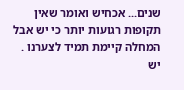שנים... אכחיש ואומר שאין תקופות רגועות יותר כי יש אבל המחלה קיימת תמיד לצערנו . יש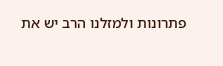פתרונות ולמזלנו הרב יש את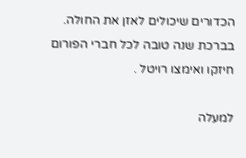הכדורים שיכולים לאזן את החולה. בברכת שנה טובה לכל חברי הפורום חיזקו ואימצו רויטל .

למעלה